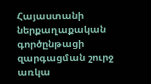Հայաստանի ներքաղաքական գործընթացի զարգացման շուրջ առկա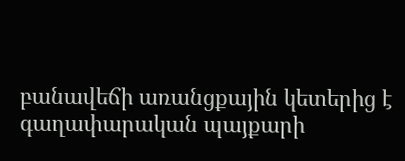բանավեճի առանցքային կետերից է գաղափարական պայքարի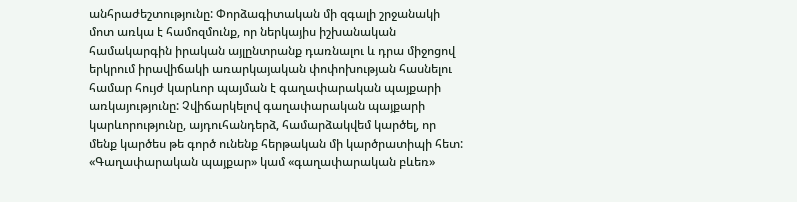անհրաժեշտությունը: Փորձագիտական մի զգալի շրջանակի մոտ առկա է համոզմունք, որ ներկայիս իշխանական համակարգին իրական այլընտրանք դառնալու և դրա միջոցով երկրում իրավիճակի առարկայական փոփոխության հասնելու համար հույժ կարևոր պայման է գաղափարական պայքարի առկայությունը: Չվիճարկելով գաղափարական պայքարի կարևորությունը, այդուհանդերձ, համարձակվեմ կարծել, որ մենք կարծես թե գործ ունենք հերթական մի կարծրատիպի հետ: «Գաղափարական պայքար» կամ «գաղափարական բևեռ»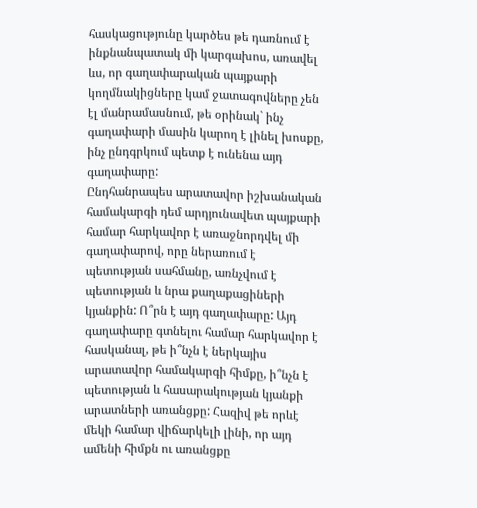հասկացությունը կարծես թե դառնում է ինքնանպատակ մի կարգախոս, առավել ևս, որ գաղափարական պայքարի կողմնակիցները կամ ջատագովները չեն էլ մանրամասնում, թե օրինակ` ինչ գաղափարի մասին կարող է լինել խոսքը, ինչ ընդգրկում պետք է ունենա այդ գաղափարը:
Ընդհանրապես արատավոր իշխանական համակարգի դեմ արդյունավետ պայքարի համար հարկավոր է առաջնորդվել մի գաղափարով, որը ներառում է պետության սահմանը, առնչվում է պետության և նրա քաղաքացիների կյանքին: Ո՞րն է այդ գաղափարը: Այդ գաղափարը գտնելու համար հարկավոր է հասկանալ, թե ի՞նչն է ներկայիս արատավոր համակարգի հիմքը, ի՞նչն է պետության և հասարակության կյանքի արատների առանցքը: Հազիվ թե որևէ մեկի համար վիճարկելի լինի, որ այդ ամենի հիմքն ու առանցքը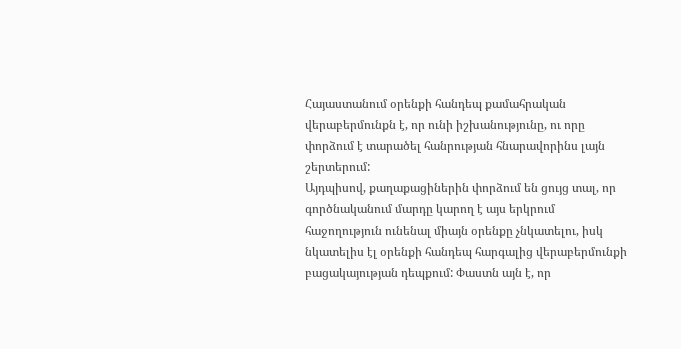Հայաստանում օրենքի հանդեպ քամահրական վերաբերմունքն է, որ ունի իշխանությունը, ու որը փորձում է տարածել հանրության հնարավորինս լայն շերտերում:
Այդպիսով, քաղաքացիներին փորձում են ցույց տալ, որ գործնականում մարդը կարող է այս երկրում հաջողություն ունենալ միայն օրենքը չնկատելու, իսկ նկատելիս էլ օրենքի հանդեպ հարգալից վերաբերմունքի բացակայության դեպքում: Փաստն այն է, որ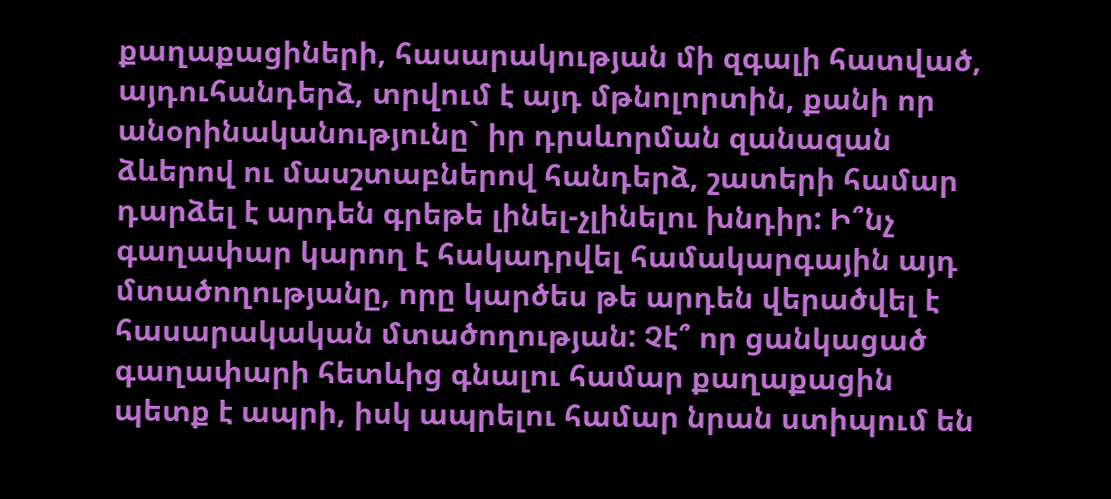քաղաքացիների, հասարակության մի զգալի հատված, այդուհանդերձ, տրվում է այդ մթնոլորտին, քանի որ անօրինականությունը` իր դրսևորման զանազան ձևերով ու մասշտաբներով հանդերձ, շատերի համար դարձել է արդեն գրեթե լինել-չլինելու խնդիր: Ի՞նչ գաղափար կարող է հակադրվել համակարգային այդ մտածողությանը, որը կարծես թե արդեն վերածվել է հասարակական մտածողության: Չէ՞ որ ցանկացած գաղափարի հետևից գնալու համար քաղաքացին պետք է ապրի, իսկ ապրելու համար նրան ստիպում են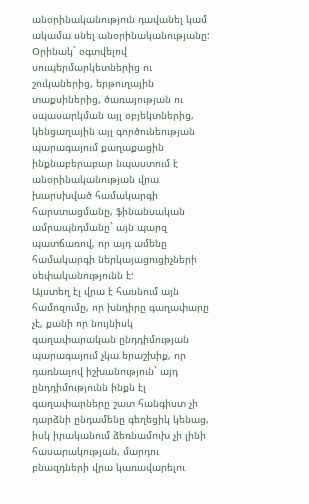անօրինականություն դավանել կամ ակամա սնել անօրինականությանը: Օրինակ` օգտվելով սուպերմարկետներից ու շուկաներից, երթուղային տաքսիներից, ծառայության ու սպասարկման այլ օբյեկտներից, կենցաղային այլ գործունեության պարագայում քաղաքացին ինքնաբերաբար նպաստում է անօրինականության վրա խարսխված համակարգի հարստացմանը, ֆինանսական ամրապնդմանը` այն պարզ պատճառով, որ այդ ամենը համակարգի ներկայացուցիչների սեփականությունն է:
Այստեղ էլ վրա է հասնում այն համոզումը, որ խնդիրը գաղափարը չէ, քանի որ նույնիսկ գաղափարական ընդդիմության պարագայում չկա երաշխիք, որ դառնալով իշխանություն` այդ ընդդիմությունն ինքն էլ գաղափարները շատ հանգիստ չի դարձնի ընդամենը գեղեցիկ կենաց, իսկ իրականում ձեռնամուխ չի լինի հասարակության, մարդու բնազդների վրա կառավարելու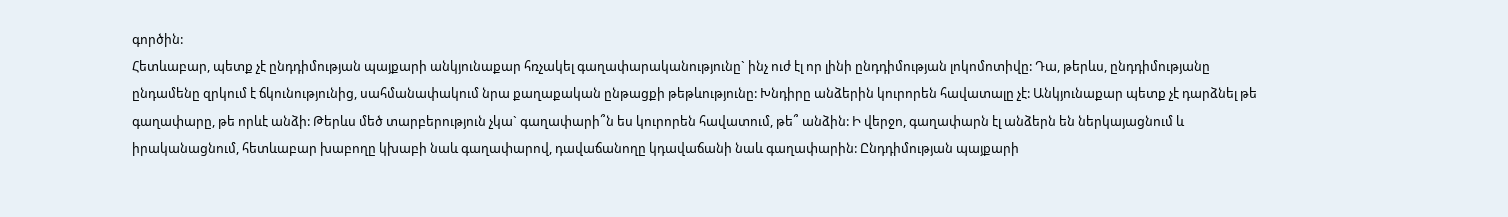գործին:
Հետևաբար, պետք չէ ընդդիմության պայքարի անկյունաքար հռչակել գաղափարականությունը` ինչ ուժ էլ որ լինի ընդդիմության լոկոմոտիվը: Դա, թերևս, ընդդիմությանը ընդամենը զրկում է ճկունությունից, սահմանափակում նրա քաղաքական ընթացքի թեթևությունը: Խնդիրը անձերին կուրորեն հավատալը չէ: Անկյունաքար պետք չէ դարձնել թե գաղափարը, թե որևէ անձի: Թերևս մեծ տարբերություն չկա` գաղափարի՞ն ես կուրորեն հավատում, թե՞ անձին: Ի վերջո, գաղափարն էլ անձերն են ներկայացնում և իրականացնում, հետևաբար խաբողը կխաբի նաև գաղափարով, դավաճանողը կդավաճանի նաև գաղափարին: Ընդդիմության պայքարի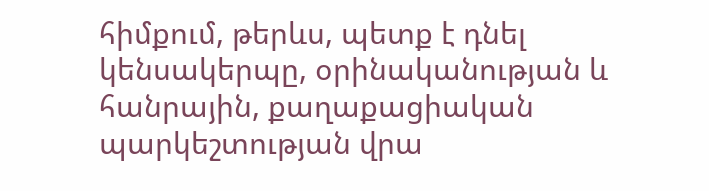հիմքում, թերևս, պետք է դնել կենսակերպը, օրինականության և հանրային, քաղաքացիական պարկեշտության վրա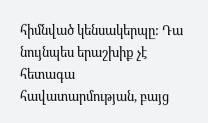հիմնված կենսակերպը: Դա նույնպես երաշխիք չէ հետագա հավատարմության, բայց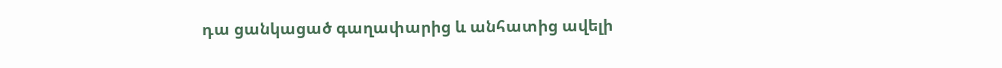դա ցանկացած գաղափարից և անհատից ավելի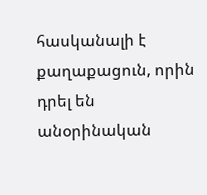հասկանալի է քաղաքացուն, որին դրել են անօրինական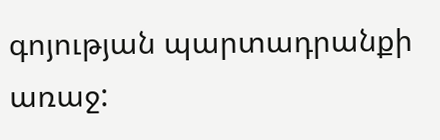գոյության պարտադրանքի առաջ: